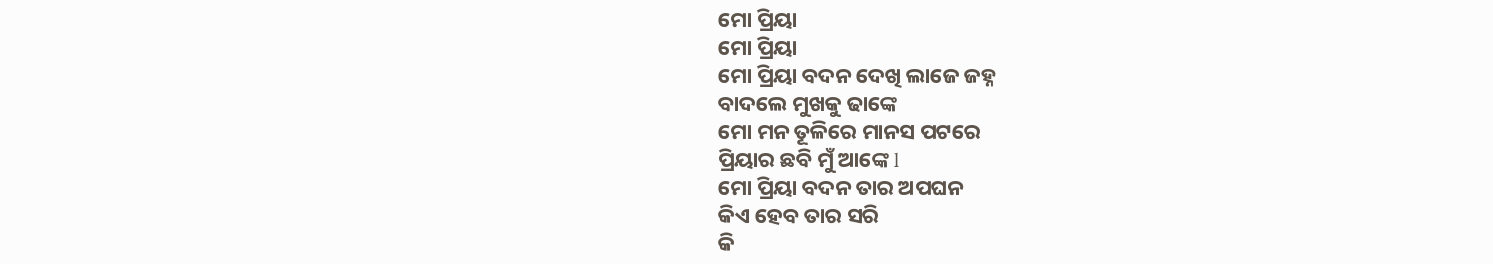ମୋ ପ୍ରିୟା
ମୋ ପ୍ରିୟା
ମୋ ପ୍ରିୟା ବଦନ ଦେଖି ଲାଜେ ଜହ୍ନ
ବାଦଲେ ମୁଖକୁ ଢାଙ୍କେ
ମୋ ମନ ତୂଳିରେ ମାନସ ପଟରେ
ପ୍ରିୟାର ଛବି ମୁଁ ଆଙ୍କେ l
ମୋ ପ୍ରିୟା ବଦନ ତାର ଅପଘନ
କିଏ ହେବ ତାର ସରି
କି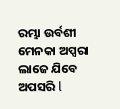ରମ୍ଭା ଉର୍ବଶୀ ମେନକା ଅପ୍ସରା
ଲାଜେ ଯିବେ ଅପସରି l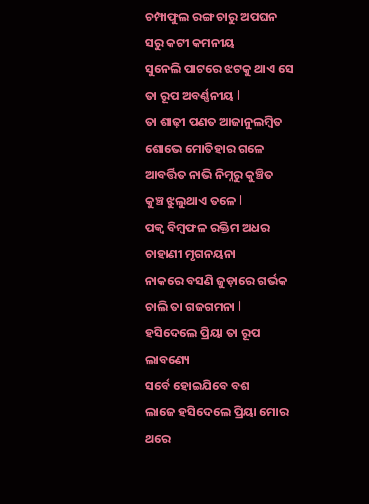ଚମ୍ପାଫୁଲ ରଙ୍ଗ ଚାରୁ ଅପଘନ
ସରୁ କଟୀ କମନୀୟ
ସୁନେଲି ପାଟରେ ଝଟକୁ ଥାଏ ସେ
ତା ରୂପ ଅବର୍ଣ୍ଣନୀୟ l
ତା ଶାଢ଼ୀ ପଣତ ଆଜାନୁଲମ୍ବିତ
ଶୋଭେ ମୋତିହାର ଗଳେ
ଆବର୍ତ୍ତିତ ନାଭି ନିମ୍ନରୁ କୁଞ୍ଚିତ
କୁଞ୍ଚ ଝୁଲୁଥାଏ ତଳେ l
ପକ୍ଵ ବିମ୍ବଫଳ ରକ୍ତିମ ଅଧର
ଚାହାଣୀ ମୃଗନୟନା
ନାକରେ ବସଣି ଜୁଡ଼ାରେ ଗର୍ଭକ
ଚାଲି ତା ଗଜଗମନା l
ହସିଦେଲେ ପ୍ରିୟା ତା ରୂପ ଲାବଣ୍ୟେ
ସର୍ବେ ହୋଇଯିବେ ବଶ
ଲାଜେ ହସିଦେଲେ ପ୍ରିୟା ମୋର ଥରେ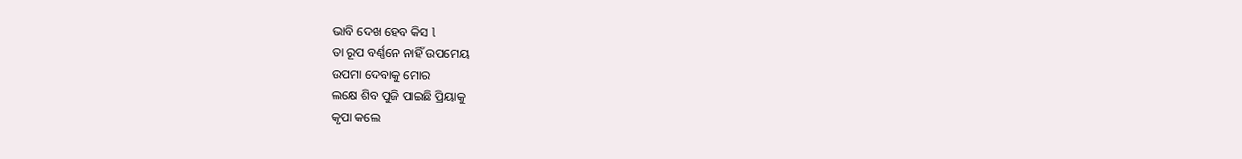ଭାବି ଦେଖ ହେବ କିସ l
ତା ରୂପ ବର୍ଣ୍ଣନେ ନାହିଁ ଉପମେୟ
ଉପମା ଦେବାକୁ ମୋର
ଲକ୍ଷେ ଶିବ ପୁଜି ପାଇଛି ପ୍ରିୟାକୁ
କୃପା କଲେ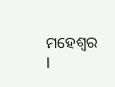ମହେଶ୍ୱର l